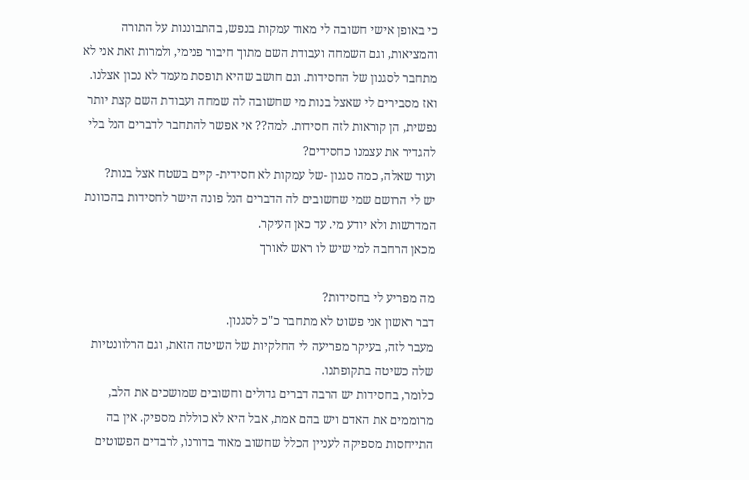כי באופן אישי חשובה לי מאוד עמקות בנפש, בהתבוננות על התורה והמציאות, וגם השמחה ועבודת השם מתוך חיבור פנימי, ולמרות זאת אני לא מתחבר לסגנון של החסידות. וגם חושב שהיא תופסת מעמד לא נכון אצלנו.
ואז מסבירים לי שאצל בנות מי שחשובה לה שמחה ועבודת השם קצת יותר נפשית, הן קוראות לזה חסידות. למה?? אי אפשר להתחבר לדברים הנל בלי להגדיר את עצמנו כחסידים?
ועוד שאלה, כמה סגנון -של עמקות לא חסידית- קיים בשטח אצל בנות?
יש לי הרושם שמי שחשובים לה הדברים הנל פונה הישר לחסידות בהכוונת המדרשות ולא יודע מי. עד כאן העיקר.
מכאן הרחבה למי שיש לו ראש לאורך

מה מפריע לי בחסידות?
דבר ראשון אני פשוט לא מתחבר כ"כ לסגנון.
מעבר לזה, בעיקר מפריעה לי החלקיות של השיטה הזאת, וגם הרלוונטיות שלה כשיטה בתקופתנו.
כלומר, בחסידות יש הרבה דברים גדולים וחשובים שמושכים את הלב, מרוממים את האדם ויש בהם אמת, אבל היא לא כוללת מספיק. אין בה התייחסות מספיקה לעניין הכלל שחשוב מאוד בדורנו, לרבדים הפשוטים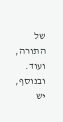של התורה, ועוד. ובנוסף, יש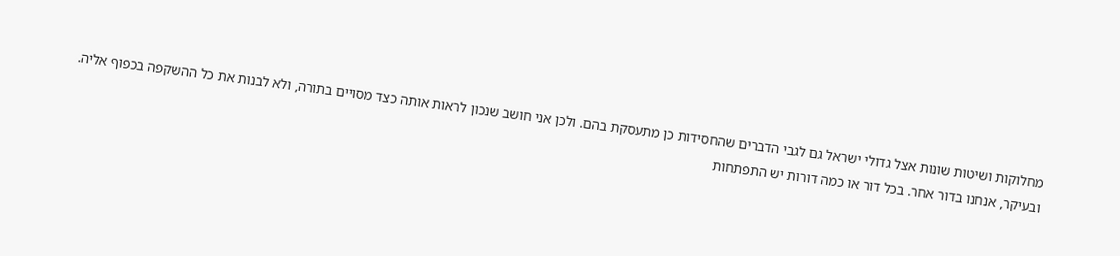מחלוקות ושיטות שונות אצל גדולי ישראל גם לגבי הדברים שהחסידות כן מתעסקת בהם. ולכן אני חושב שנכון לראות אותה כצד מסויים בתורה, ולא לבנות את כל ההשקפה בכפוף אליה.
ובעיקר, אנחנו בדור אחר. בכל דור או כמה דורות יש התפתחות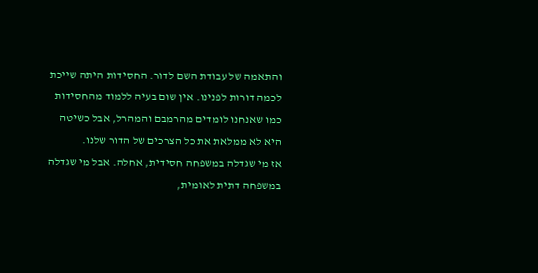והתאמה של עבודת השם לדור. החסידות היתה שייכת לכמה דורות לפנינו. אין שום בעיה ללמוד מהחסידות כמו שאנחנו לומדים מהרמבם והמהרל, אבל כשיטה היא לא ממלאת את כל הצרכים של הדור שלנו.
אז מי שגדלה במשפחה חסידית, אחלה. אבל מי שגדלה במשפחה דתית לאומית,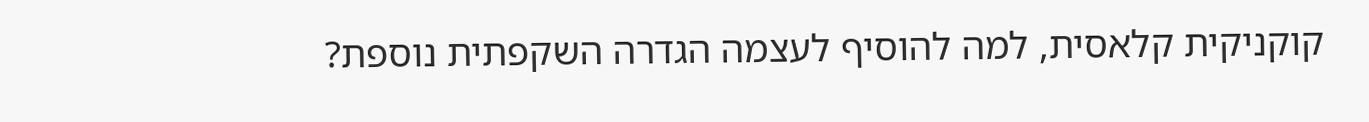קוקניקית קלאסית, למה להוסיף לעצמה הגדרה השקפתית נוספת?